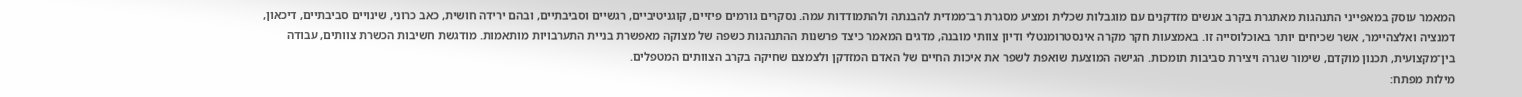המאמר עוסק במאפייני התנהגות מאתגרת בקרב אנשים מזדקנים עם מוגבלות שכלית ומציע מסגרת רב־ממדית להבנתה ולהתמודדות עמה. נסקרים גורמים פיזיים, קוגניטיביים, רגשיים וסביבתיים, ובהם ירידה חושית, כאב כרוני, שינויים סביבתיים, דיכאון, דמנציה ואלצהיימר, אשר שכיחים יותר באוכלוסייה זו. באמצעות חקר מקרה אינסטרומנטלי ודיון צוותי מובנה, מדגים המאמר כיצד פרשנות ההתנהגות כשפה של מצוקה מאפשרת בניית התערבויות מותאמות. מודגשת חשיבות הכשרת צוותים, עבודה בין־מקצועית, תכנון מוקדם, שימור שגרה ויצירת סביבות תומכות. הגישה המוצעת שואפת לשפר את איכות החיים של האדם המזדקן ולצמצם שחיקה בקרב הצוותים המטפלים.
מילות מפתח: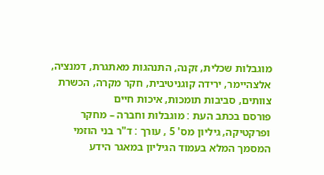מוגבלות שכלית, זקנה, התנהגות מאתגרת, דמנציה, אלצהיימר, ירידה קוגניטיבית, חקר מקרה, הכשרת צוותים, סביבות תומכות, איכות חיים
פורסם בכתב העת : מוגבלות וחברה – מחקר ופרקטיקה, גיליון מס' 5 , עורך : ד"ר בני הוזמי
המסמך המלא בעמוד הגיליון במאגר הידע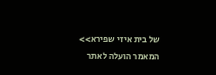של בית איזי שפירא>>
המאמר הועלה לאתר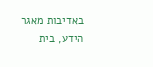באדיבות מאגר הידע, בית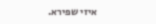איזי שפירא.